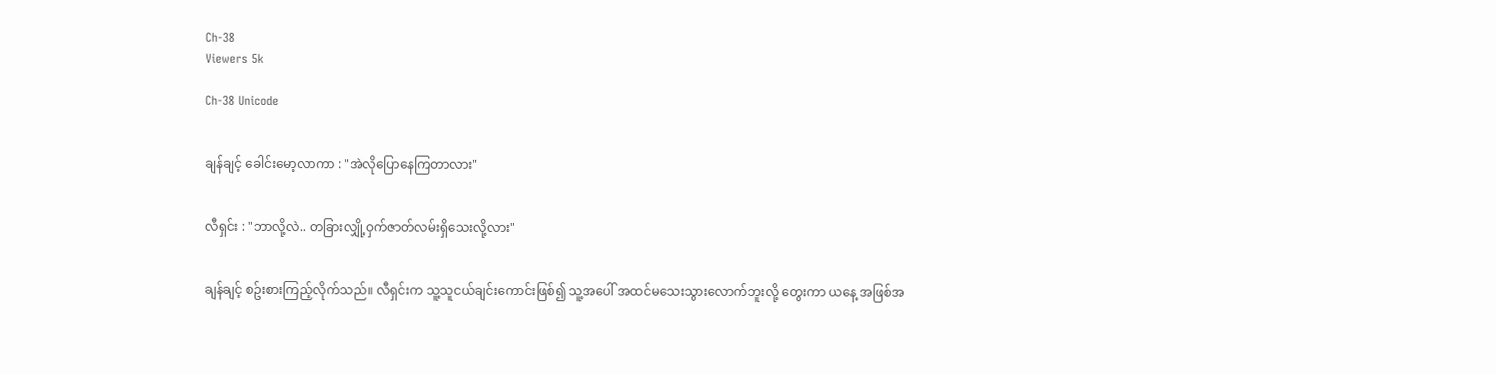Ch-38
Viewers 5k

Ch-38 Unicode


ချန်ချင့် ခေါင်းမော့လာကာ : "အဲလိုပြောနေကြတာလား"


လီရှင်း : "ဘာလို့လဲ.. တခြားလျှို့ဝှက်ဇာတ်လမ်းရှိသေးလို့လား"


ချန်ချင့် စဥ်းစားကြည့်လိုက်သည်။ လီရှင်းက သူ့သူငယ်ချင်းကောင်းဖြစ်၍ သူ့အပေါ် အထင်မသေးသွားလောက်ဘူးလို့ တွေးကာ ယနေ့ အဖြစ်အ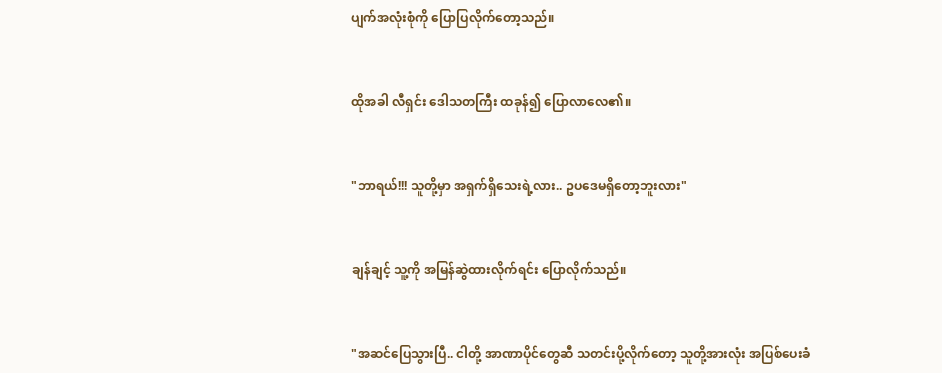ပျက်အလုံးစုံကို ပြောပြလိုက်တော့သည်။


ထိုအခါ လီရှင်း ဒေါသတကြီး ထခုန်၍ ပြောလာလေ၏။


"ဘာရယ်!!! သူတို့မှာ အရှက်ရှိသေးရဲ့လား.. ဥပဒေမရှိတော့ဘူးလား"


ချန်ချင့် သူ့ကို အမြန်ဆွဲထားလိုက်ရင်း ပြောလိုက်သည်။


"အဆင်ပြေသွားပြီ.. ငါတို့ အာဏာပိုင်တွေဆီ သတင်းပို့လိုက်တော့ သူတို့အားလုံး အပြစ်ပေးခံ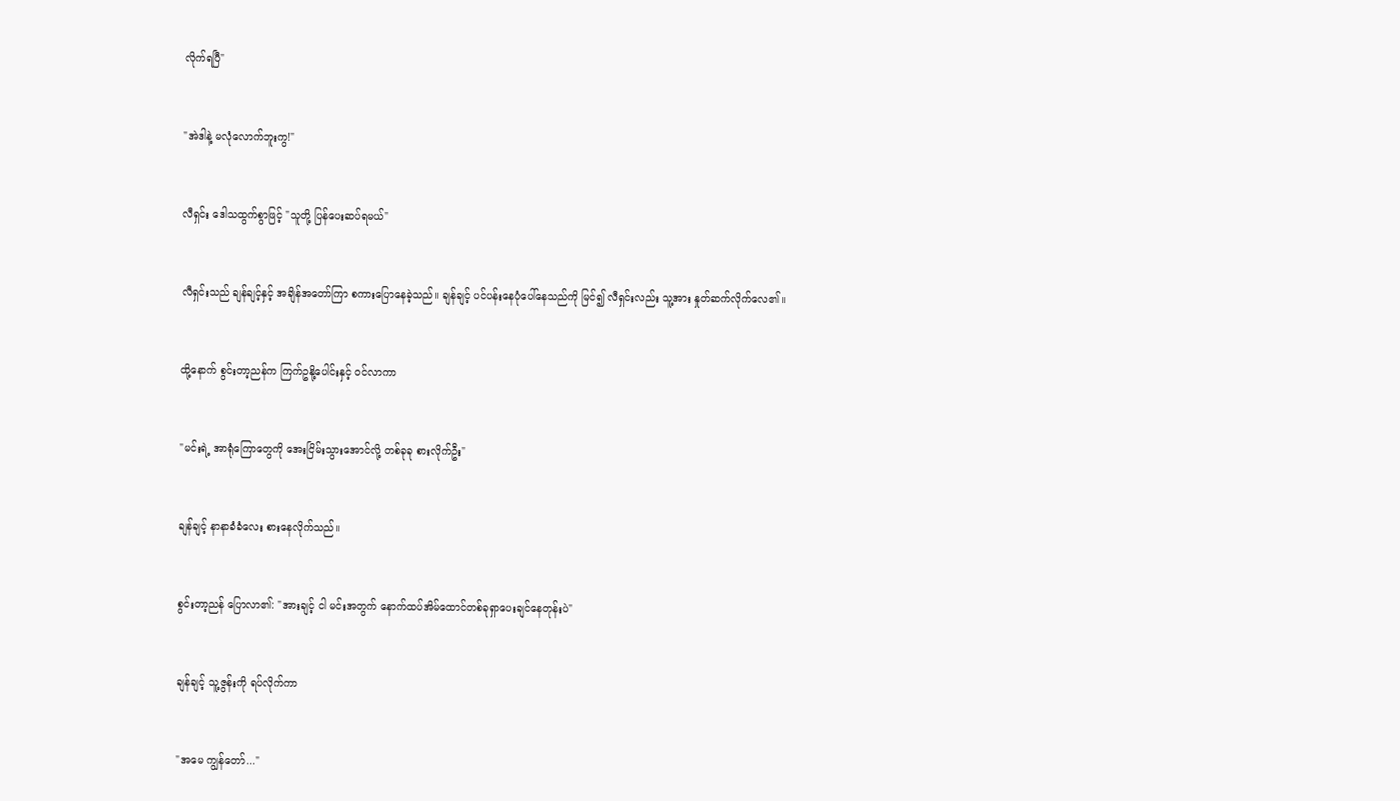လိုက်ရပြီ"


"အဲဒါနဲ့ မလုံလောက်ဘူးကွ!"


လီရှင်း ဒေါသထွက်စွာဖြင့် "သူတို့ ပြန်ပေးဆပ်ရမယ်"


လီရှင်းသည် ချန်ချင့်နှင့် အချိန်အတော်ကြာ စကားပြောနေခဲ့သည်။ ချန်ချင့် ပင်ပန်းနေပုံပေါ်နေသည်ကို မြင်၍ လီရှင်းလည်း သူ့အား နှုတ်ဆက်လိုက်လေ၏။


ထို့နောက် စွင်းတာ့ညန်က ကြက်ဥနို့ပေါင်းနှင့် ဝင်လာကာ


"မင်းရဲ့ အာရုံကြောတွေကို အေးငြိမ်းသွားအောင်လို့ တစ်ခုခု စားလိုက်ဦး"


ချန်ချင့် နာနာခံခံလေး စားနေလိုက်သည်။


စွင်းတာ့ညန် ပြောလာ၏: "အားချင့် ငါ မင်းအတွက် နောက်ထပ်အိမ်ထောင်တစ်ခုရှာပေးချင်နေတုန်းပဲ"


ချန်ချင့် သူ့ဇွန်းကို ရပ်လိုက်ကာ


"အမေ ကျွန်တော်..."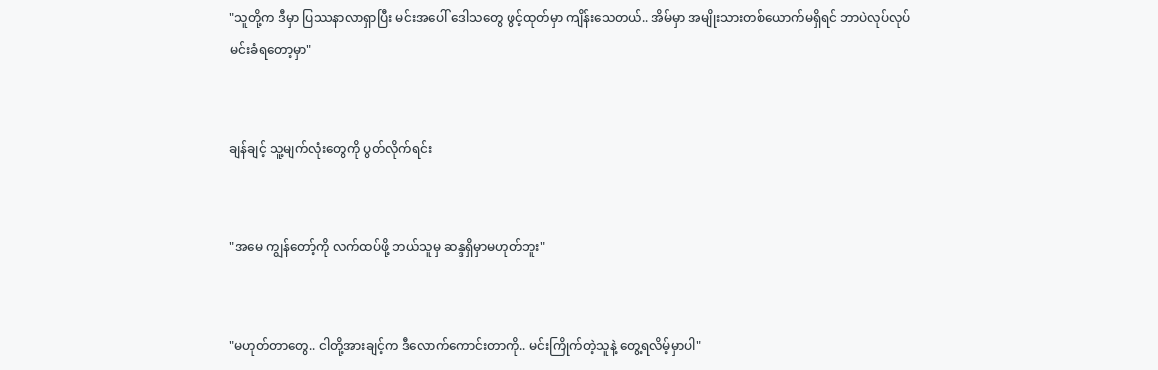"သူတို့က ဒီမှာ ပြဿနာလာရှာပြီး မင်းအပေါ် ဒေါသတွေ ဖွင့်ထုတ်မှာ ကျိန်းသေတယ်.. အိမ်မှာ အမျိုးသားတစ်ယောက်မရှိရင် ဘာပဲလုပ်လုပ် မင်းခံရတော့မှာ"


ချန်ချင့် သူ့မျက်လုံးတွေကို ပွတ်လိုက်ရင်း


"အမေ ကျွန်တော့်ကို လက်ထပ်ဖို့ ဘယ်သူမှ ဆန္ဒရှိမှာမဟုတ်ဘူး"


"မဟုတ်တာတွေ.. ငါတို့အားချင့်က ဒီလောက်ကောင်းတာကို.. မင်းကြိုက်တဲ့သူနဲ့ တွေ့ရလိမ့်မှာပါ"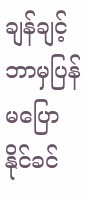ချန်ချင့် ဘာမှပြန်မပြောနိုင်ခင်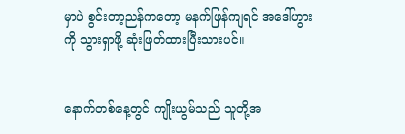မှာပဲ စွင်းတာ့ညန်ကတော့ မနက်ဖြန်ကျရင် အဒေါ်ဟွားကို သွားရှာဖို့ ဆုံးဖြတ်ထားပြီးသားပင်။


နောက်တစ်နေ့တွင် ကျိုးယွမ်သည် သူတို့အ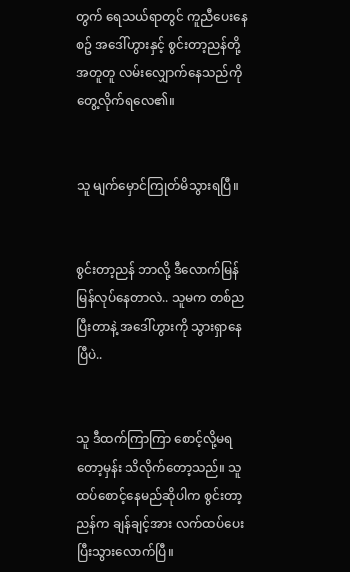တွက် ရေသယ်ရာတွင် ကူညီပေးနေစဥ် အဒေါ်ဟွားနှင့် စွင်းတာ့ညန်တို့ အတူတူ လမ်းလျှောက်နေသည်ကို တွေ့လိုက်ရလေ၏။


သူ မျက်မှောင်ကြုတ်မိသွားရပြီ။


စွင်းတာ့ညန် ဘာလို့ ဒီလောက်မြန်မြန်လုပ်နေတာလဲ.. သူမက တစ်ညပြီးတာနဲ့ အဒေါ်ဟွားကို သွားရှာနေပြီပဲ..


သူ ဒီထက်ကြာကြာ စောင့်လို့မရတော့မှန်း သိလိုက်တော့သည်။ သူ ထပ်စောင့်နေမည်ဆိုပါက စွင်းတာ့ညန်က ချန်ချင့်အား လက်ထပ်ပေးပြီးသွားလောက်ပြီ။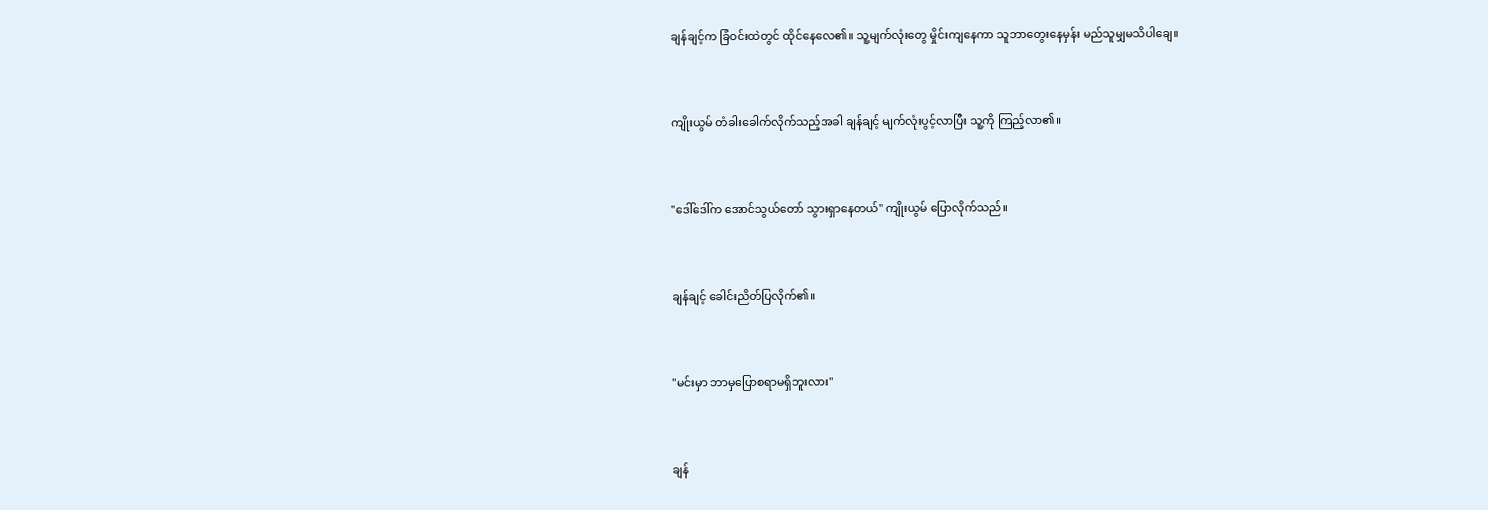ချန်ချင့်က ခြံဝင်းထဲတွင် ထိုင်နေလေ၏။ သူ့မျက်လုံးတွေ မှိုင်းကျနေကာ သူဘာတွေးနေမှန်း မည်သူမျှမသိပါချေ။


ကျိုးယွမ် တံခါးခေါက်လိုက်သည့်အခါ ချန်ချင့် မျက်လုံးပွင့်လာပြီး သူ့ကို ကြည့်လာ၏။


"ဒေါ်ဒေါ်က အောင်သွယ်တော် သွားရှာနေတယ်" ကျိုးယွမ် ပြောလိုက်သည်။


ချန်ချင့် ခေါင်းညိတ်ပြလိုက်၏။


"မင်းမှာ ဘာမှပြောစရာမရှိဘူးလား"


ချန်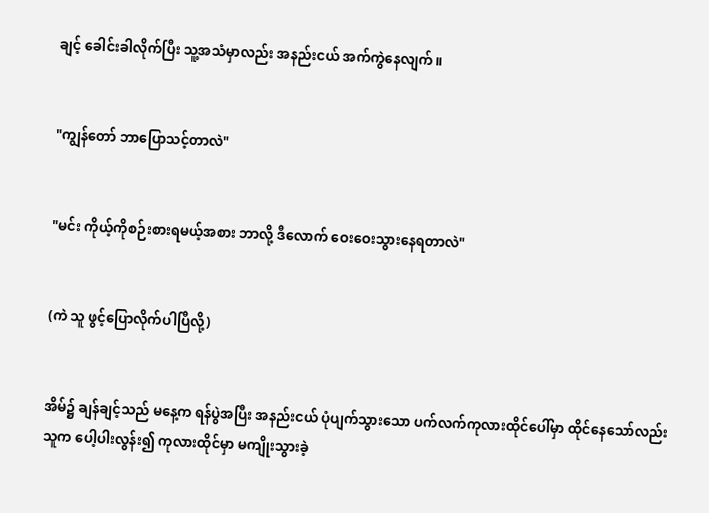ချင့် ခေါင်းခါလိုက်ပြီး သူ့အသံမှာလည်း အနည်းငယ် အက်ကွဲနေလျက်။


"ကျွန်တော် ဘာပြောသင့်တာလဲ"


"မင်း ကိုယ့်ကိုစဉ်းစားရမယ့်အစား ဘာလို့ ဒီလောက် ဝေးဝေးသွားနေရတာလဲ"


(ကဲ သူ ဖွင့်ပြောလိုက်ပါပြီလို့)


အိမ်၌ ချန်ချင့်သည် မနေ့က ရန်ပွဲအပြီး အနည်းငယ် ပုံပျက်သွားသော ပက်လက်ကုလားထိုင်ပေါ်မှာ ထိုင်နေသော်လည်း သူက ပေါ့ပါးလွန်း၍ ကုလားထိုင်မှာ မကျိုးသွားခဲ့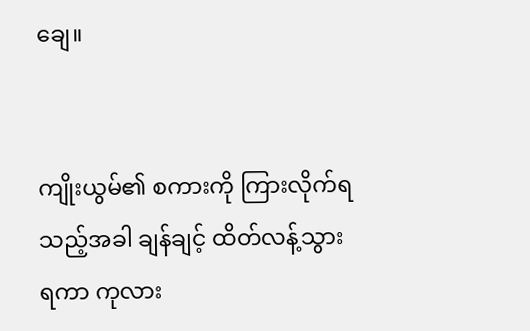ချေ။


ကျိုးယွမ်၏ စကားကို ကြားလိုက်ရသည့်အခါ ချန်ချင့် ထိတ်လန့်သွားရကာ ကုလား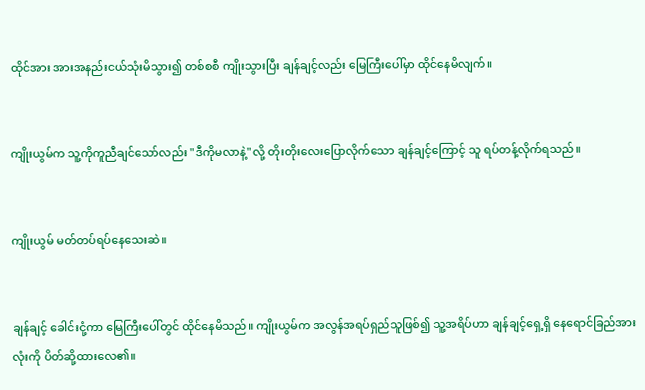ထိုင်အား အားအနည်းငယ်သုံးမိသွား၍ တစ်စစီ ကျိုးသွားပြီး ချန်ချင့်လည်း မြေကြီးပေါ်မှာ ထိုင်နေမိလျက်။


ကျိုးယွမ်က သူ့ကိုကူညီချင်သော်လည်း "ဒီကိုမလာနဲ့"လို့ တိုးတိုးလေးပြောလိုက်သော ချန်ချင့်ကြောင့် သူ ရပ်တန့်လိုက်ရသည်။


ကျိုးယွမ် မတ်တပ်ရပ်နေသေးဆဲ။


ချန်ချင့် ခေါင်းငုံ့ကာ မြေကြီးပေါ်တွင် ထိုင်နေမိသည်။ ကျိုးယွမ်က အလွန်အရပ်ရှည်သူဖြစ်၍ သူ့အရိပ်ဟာ ချန်ချင့်ရှေ့ရှိ နေရောင်ခြည်အားလုံးကို ပိတ်ဆို့ထားလေ၏။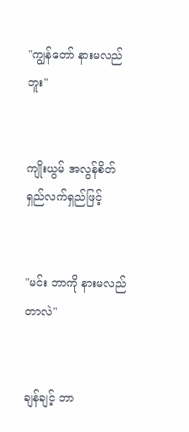"ကျွန်တော် နားမလည်ဘူး"


ကျိုးယွမ် အလွန်စိတ်ရှည်လက်ရှည်ဖြင့်


"မင်း ဘာကို နားမလည်တာလဲ"


ချန်ချင့် ဘာ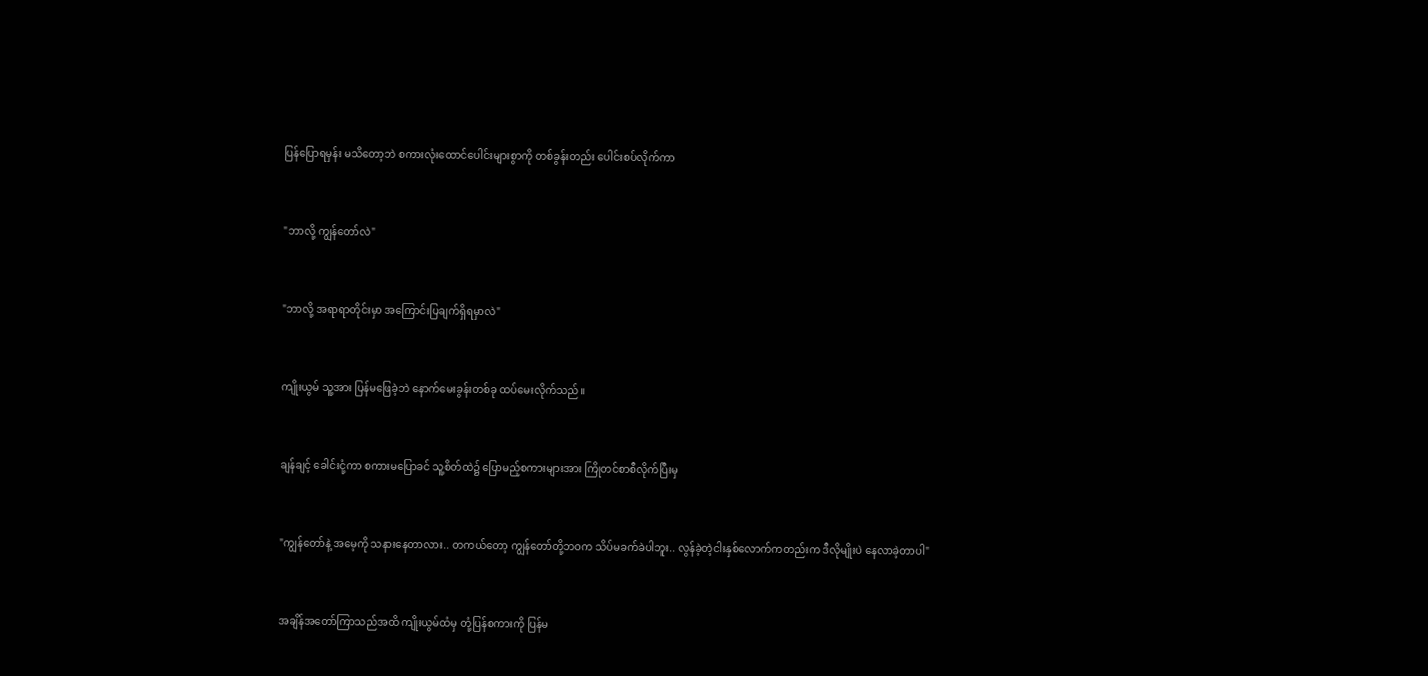ပြန်ပြောရမှန်း မသိတော့ဘဲ စကားလုံးထောင်ပေါင်းများစွာကို တစ်ခွန်းတည်း ပေါင်းစပ်လိုက်ကာ


"ဘာလို့ ကျွန်တော်လဲ"


"ဘာလို့ အရာရာတိုင်းမှာ အကြောင်းပြချက်ရှိရမှာလဲ"


ကျိုးယွမ် သူ့အား ပြန်မဖြေခဲ့ဘဲ နောက်မေးခွန်းတစ်ခု ထပ်မေးလိုက်သည်။


ချန်ချင့် ခေါင်းငုံ့ကာ စကားမပြောခင် သူ့စိတ်ထဲ၌ ပြောမည့်စကားများအား ကြိုတင်စာစီလိုက်ပြီးမှ


"ကျွန်တော်နဲ့ အမေ့ကို သနားနေတာလား.. တကယ်တော့ ကျွန်တော်တို့ဘဝက သိပ်မခက်ခဲပါဘူး.. လွန်ခဲ့တဲ့ငါးနှစ်လောက်ကတည်းက ဒီလိုမျိုးပဲ နေလာခဲ့တာပါ"


အချိန်အတော်ကြာသည်အထိ ကျိုးယွမ်ထံမှ တုံ့ပြန်စကားကို ပြန်မ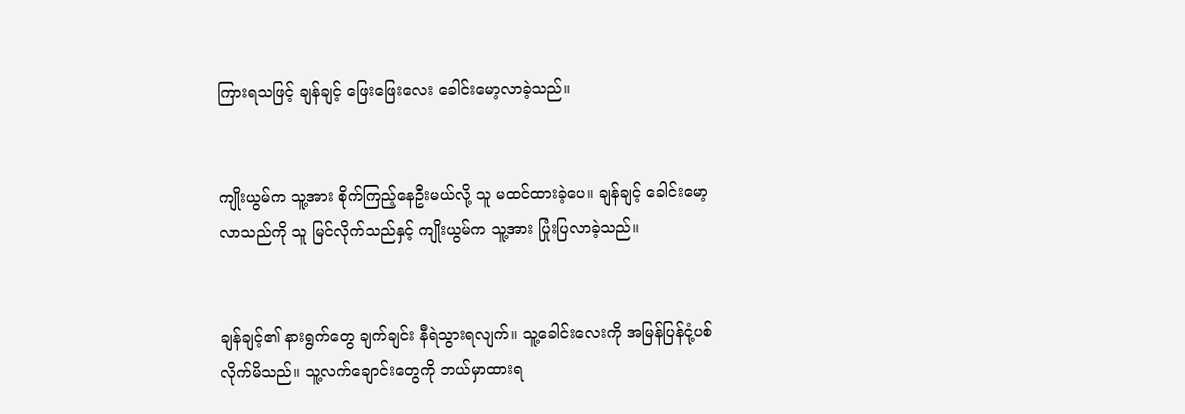ကြားရသဖြင့် ချန်ချင့် ဖြေးဖြေးလေး ခေါင်းမော့လာခဲ့သည်။


ကျိုးယွမ်က သူ့အား စိုက်ကြည့်နေဦးမယ်လို့ သူ မထင်ထားခဲ့ပေ။ ချန်ချင့် ခေါင်းမော့လာသည်ကို သူ မြင်လိုက်သည်နှင့် ကျိုးယွမ်က သူ့အား ပြုံးပြလာခဲ့သည်။


ချန်ချင့်၏ နားရွက်တွေ ချက်ချင်း နီရဲသွားရလျက်။ သူ့ခေါင်းလေးကို အမြန်ပြန်ငုံ့ပစ်လိုက်မိသည်။ သူ့လက်ချောင်းတွေကို ဘယ်မှာထားရ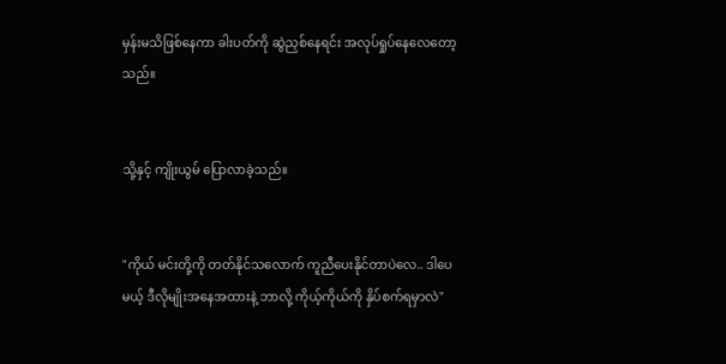မှန်းမသိဖြစ်နေကာ ခါးပတ်ကို ဆွဲညှစ်နေရင်း အလုပ်ရှုပ်နေလေတော့သည်။


သို့နှင့် ကျိုးယွမ် ပြောလာခဲ့သည်။


"ကိုယ် မင်းတို့ကို တတ်နိုင်သလောက် ကူညီပေးနိုင်တာပဲလေ.. ဒါပေမယ့် ဒီလိုမျိုးအနေအထားနဲ့ ဘာလို့ ကိုယ့်ကိုယ်ကို နှိပ်စက်ရမှာလဲ"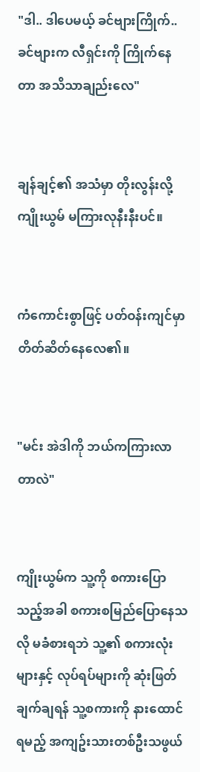"ဒါ.. ဒါပေမယ့် ခင်ဗျားကြိုက်.. ခင်ဗျားက လီရှင်းကို ကြိုက်နေတာ အသိသာချည်းလေ"


ချန်ချင့်၏ အသံမှာ တိုးလွန်းလို့ ကျိုးယွမ် မကြားလုနီးနီးပင်။


ကံကောင်းစွာဖြင့် ပတ်ဝန်းကျင်မှာ တိတ်ဆိတ်နေလေ၏။


"မင်း အဲဒါကို ဘယ်ကကြားလာတာလဲ"


ကျိုးယွမ်က သူ့ကို စကားပြောသည့်အခါ စကားစမြည်ပြောနေသလို မခံစားရဘဲ သူ့၏ စကားလုံးများနှင့် လုပ်ရပ်များကို ဆုံးဖြတ်ချက်ချရန် သူ့စကားကို နားထောင်ရမည့် အကျဥ်းသားတစ်ဦးသဖွယ်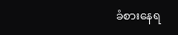ခံစားနေရ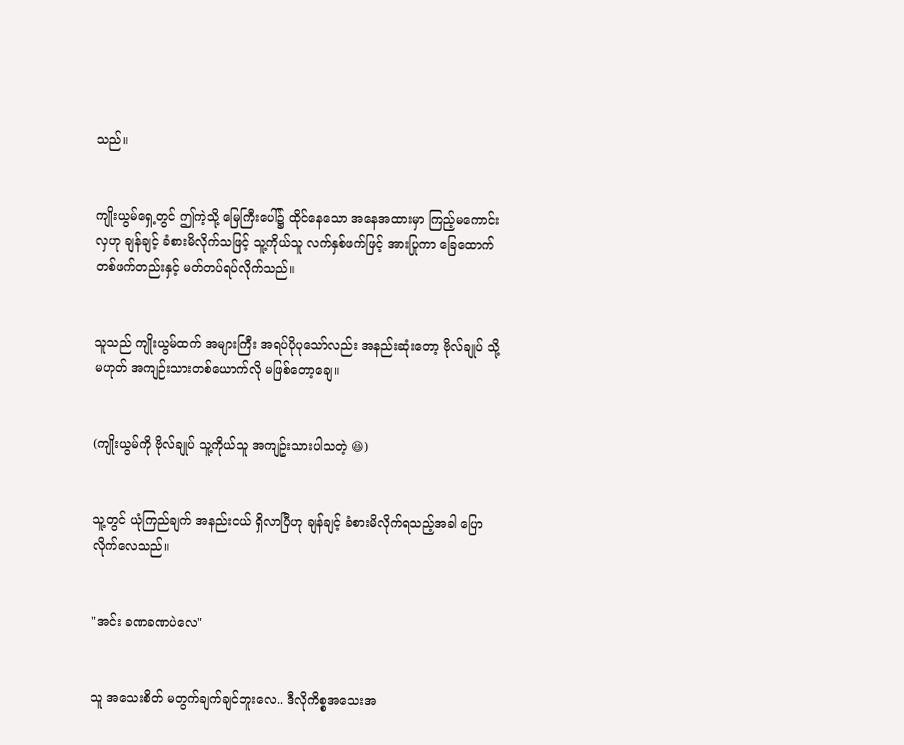သည်။


ကျိုးယွမ်ရှေ့တွင် ဤကဲ့သို့ မြေကြီးပေါ်၌ ထိုင်နေသော အနေအထားမှာ ကြည့်မကောင်းလှဟု ချန်ချင့် ခံစားမိလိုက်သဖြင့် သူ့ကိုယ်သူ လက်နှစ်ဖက်ဖြင့် အားပြုကာ ခြေထောက်တစ်ဖက်တည်းနှင့် မတ်တပ်ရပ်လိုက်သည်။


သူသည် ကျိုးယွမ်ထက် အများကြီး အရပ်ပိုပုသော်လည်း အနည်းဆုံးတော့ ဗိုလ်ချုပ် သို့မဟုတ် အကျဉ်းသားတစ်ယောက်လို မဖြစ်တော့ချေ။


(ကျိုးယွမ်ကို ဗိုလ်ချုပ် သူ့ကိုယ်သူ အကျဥ်းသားပါသတဲ့ 😆)


သူ့တွင် ယုံကြည်ချက် အနည်းငယ် ရှိလာပြီဟု ချန်ချင့် ခံစားမိလိုက်ရသည့်အခါ ပြောလိုက်လေသည်။


"အင်း ခဏခဏပဲလေ"


သူ အသေးစိတ် မတွက်ချက်ချင်ဘူးလေ.. ဒီလိုကိစ္စအသေးအ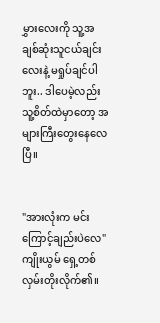မွှားလေးကို သူ့အချစ်ဆုံးသူငယ်ချင်းလေးနဲ့ မရှုပ်ချင်ပါဘူး.. ဒါပေမဲ့လည်း သူ့စိတ်ထဲမှာတော့ အများကြီးတွေးနေလေပြီ။


"အားလုံးက မင်းကြောင့်ချည်းပဲလေ" ကျိုးယွမ် ရှေ့တစ်လှမ်းတိုးလိုက်၏။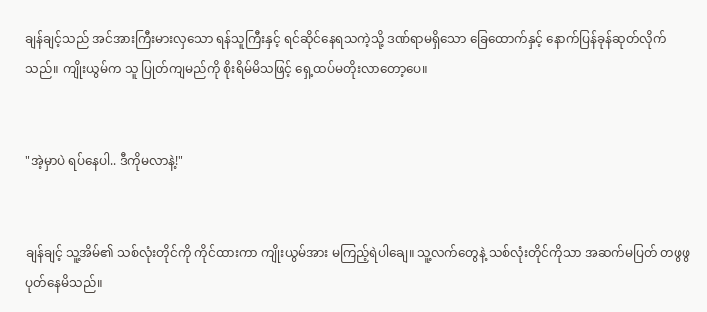ချန်ချင့်သည် အင်အားကြီးမားလှသော ရန်သူကြီးနှင့် ရင်ဆိုင်နေရသကဲ့သို့ ဒဏ်ရာမရှိသော ခြေထောက်နှင့် နောက်ပြန်ခုန်ဆုတ်လိုက်သည်။ ကျိုးယွမ်က သူ ပြုတ်ကျမည်ကို စိုးရိမ်မိသဖြင့် ရှေ့ထပ်မတိုးလာတော့ပေ။


"အဲ့မှာပဲ ရပ်နေပါ.. ဒီကိုမလာနဲ့!"


ချန်ချင့် သူ့အိမ်၏ သစ်လုံးတိုင်ကို ကိုင်ထားကာ ကျိုးယွမ်အား မကြည့်ရဲပါချေ။ သူ့လက်တွေနဲ့ သစ်လုံးတိုင်ကိုသာ အဆက်မပြတ် တဖွဖွ ပုတ်နေမိသည်။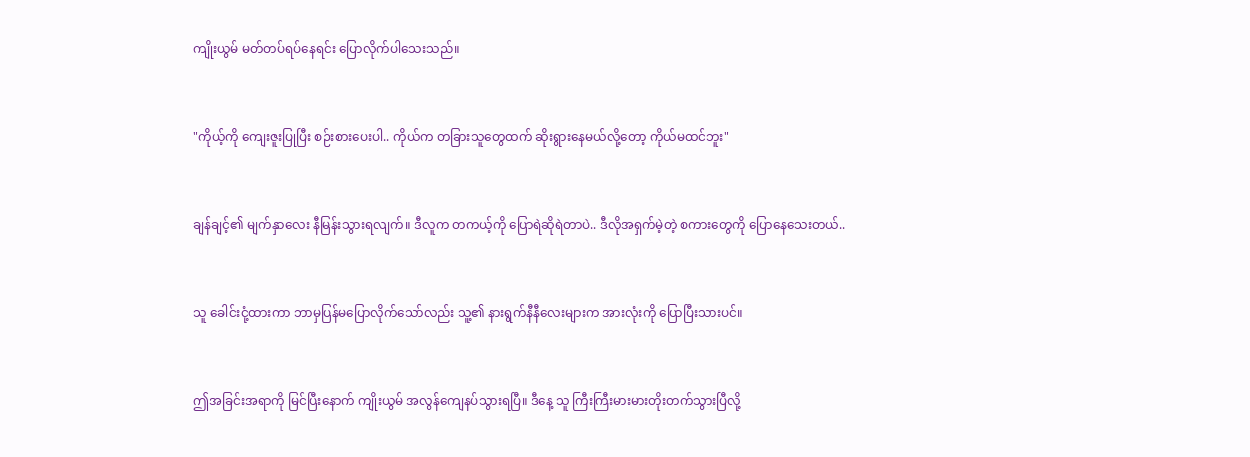ကျိုးယွမ် မတ်တပ်ရပ်နေရင်း ပြောလိုက်ပါသေးသည်။


"ကိုယ့်ကို ကျေးဇူးပြုပြီး စဉ်းစားပေးပါ.. ကိုယ်က တခြားသူတွေထက် ဆိုးရွားနေမယ်လို့တော့ ကိုယ်မထင်ဘူး"


ချန်ချင့်၏ မျက်နှာလေး နီမြန်းသွားရလျက်။ ဒီလူက တကယ့်ကို ပြောရဲဆိုရဲတာပဲ.. ဒီလိုအရှက်မဲ့တဲ့ စကားတွေကို ပြောနေသေးတယ်..


သူ ခေါင်းငုံ့ထားကာ ဘာမှပြန်မပြောလိုက်သော်လည်း သူ့၏ နားရွက်နီနီလေးများက အားလုံးကို ပြောပြီးသားပင်။


ဤအခြင်းအရာကို မြင်ပြီးနောက် ကျိုးယွမ် အလွန်ကျေနပ်သွားရပြီ။ ဒီနေ့ သူ ကြီးကြီးမားမားတိုးတက်သွားပြီလို့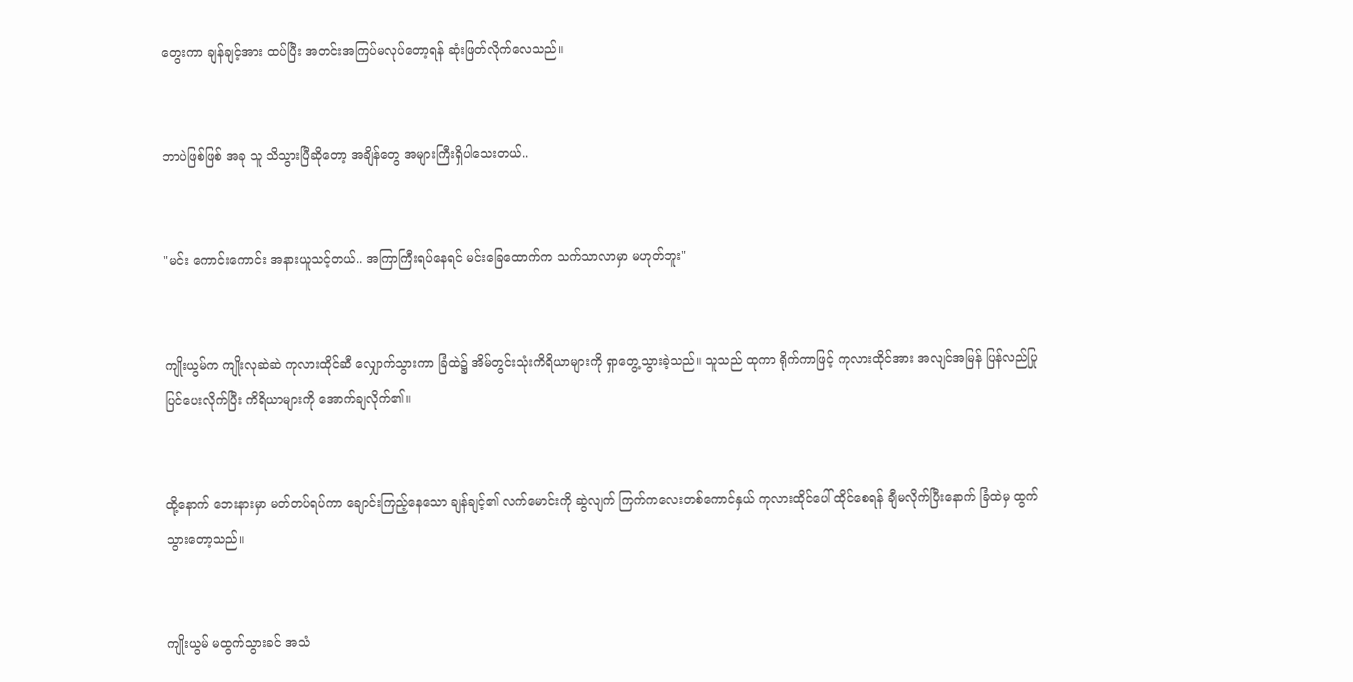တွေးကာ ချန်ချင့်အား ထပ်ပြီး အတင်းအကြပ်မလုပ်တော့ရန် ဆုံးဖြတ်လိုက်လေသည်။


ဘာပဲဖြစ်ဖြစ် အခု သူ သိသွားပြီဆိုတော့ အချိန်တွေ အများကြီးရှိပါသေးတယ်..


"မင်း ကောင်းကောင်း အနားယူသင့်တယ်.. အကြာကြီးရပ်နေရင် မင်းခြေထောက်က သက်သာလာမှာ မဟုတ်ဘူး"


ကျိုးယွမ်က ကျိုးလုဆဲဆဲ ကုလားထိုင်ဆီ လျှောက်သွားကာ ခြံထဲ၌ အိမ်တွင်းသုံးကိရိယာများကို ရှာတွေ့သွားခဲ့သည်။ သူသည် ထုကာ ရိုက်ကာဖြင့် ကုလားထိုင်အား အလျင်အမြန် ပြန်လည်ပြုပြင်ပေးလိုက်ပြီး ကိရိယာများကို အောက်ချလိုက်၏။


ထို့နောက် ဘေးနားမှာ မတ်တပ်ရပ်ကာ ချောင်းကြည့်နေသော ချန်ချင့်၏ လက်မောင်းကို ဆွဲလျက် ကြက်ကလေးတစ်ကောင်နှယ် ကုလားထိုင်ပေါ် ထိုင်စေရန် ချီမလိုက်ပြီးနောက် ခြံထဲမှ ထွက်သွားတော့သည်။


ကျိုးယွမ် မထွက်သွားခင် အသံ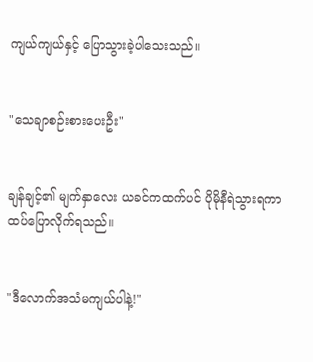ကျယ်ကျယ်နှင့် ပြောသွားခဲ့ပါသေးသည်။


"သေချာစဉ်းစားပေးဦး"


ချန်ချင့်၏ မျက်နှာလေး ယခင်ကထက်ပင် ပိုမိုနီရဲသွားရကာ ထပ်ပြောလိုက်ရသည်။


"ဒီလောက်အသံမကျယ်ပါနဲ့!"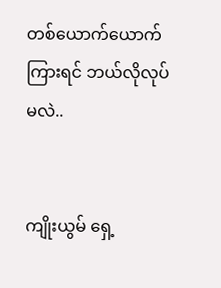တစ်ယောက်ယောက်ကြားရင် ဘယ်လိုလုပ်မလဲ..


ကျိုးယွမ် ရှေ့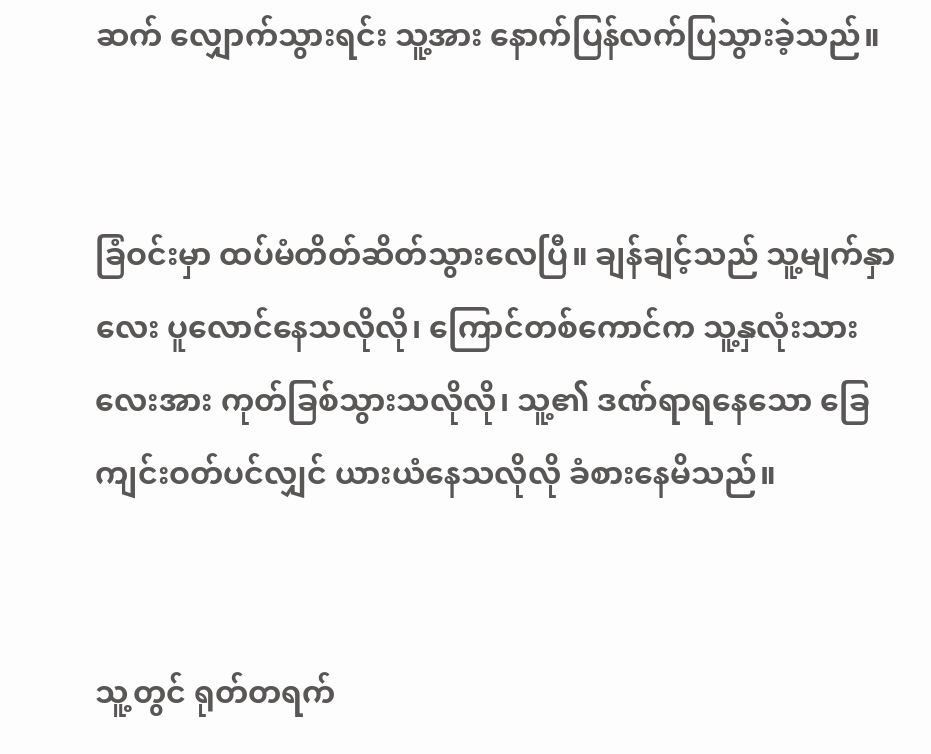ဆက် လျှောက်သွားရင်း သူ့အား နောက်ပြန်လက်ပြသွားခဲ့သည်။


ခြံဝင်းမှာ ထပ်မံတိတ်ဆိတ်သွားလေပြီ။ ချန်ချင့်သည် သူ့မျက်နှာလေး ပူလောင်နေသလိုလို၊ ကြောင်တစ်ကောင်က သူ့နှလုံးသားလေးအား ကုတ်ခြစ်သွားသလိုလို၊ သူ့၏ ဒဏ်ရာရနေသော ခြေကျင်းဝတ်ပင်လျှင် ယားယံနေသလိုလို ခံစားနေမိသည်။


သူ့တွင် ရုတ်တရက်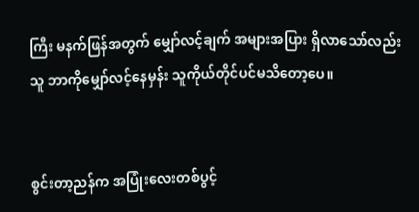ကြီး မနက်ဖြန်အတွက် မျှော်လင့်ချက် အများအပြား ရှိလာသော်လည်း သူ ဘာကိုမျှော်လင့်နေမှန်း သူကိုယ်တိုင်ပင်မသိတော့ပေ။


စွင်းတာ့ညန်က အပြုံးလေးတစ်ပွင့်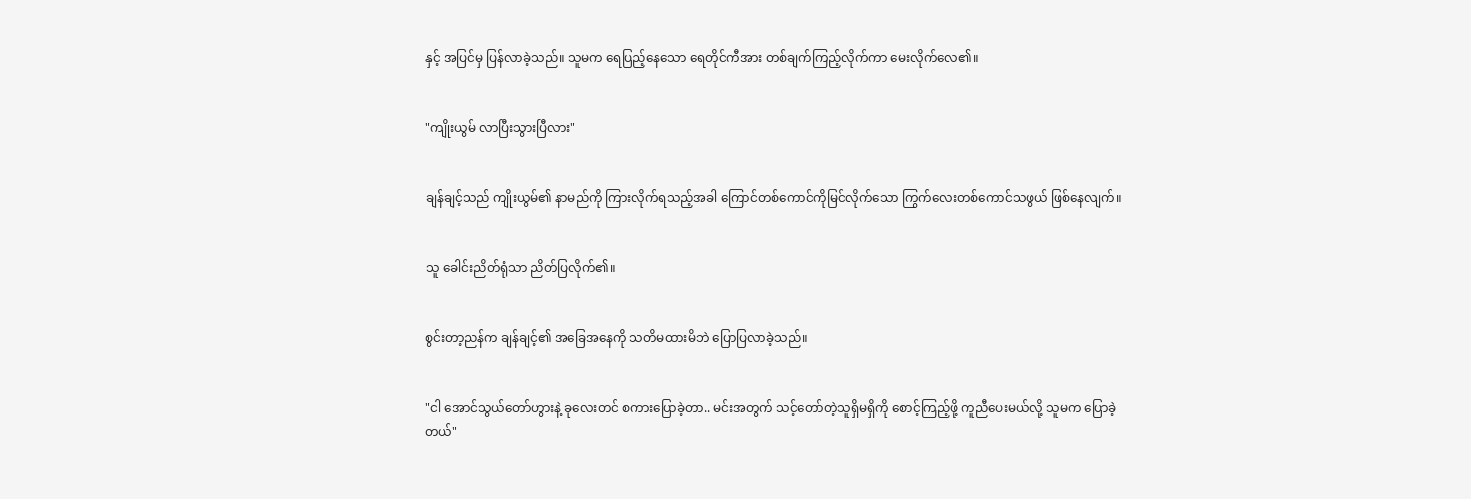နှင့် အပြင်မှ ပြန်လာခဲ့သည်။ သူမက ရေပြည့်နေသော ရေတိုင်ကီအား တစ်ချက်ကြည့်လိုက်ကာ မေးလိုက်လေ၏။


"ကျိုးယွမ် လာပြီးသွားပြီလား"


ချန်ချင့်သည် ကျိုးယွမ်၏ နာမည်ကို ကြားလိုက်ရသည့်အခါ ကြောင်တစ်ကောင်ကိုမြင်လိုက်သော ကြွက်လေးတစ်ကောင်သဖွယ် ဖြစ်နေလျက်။


သူ ခေါင်းညိတ်ရုံသာ ညိတ်ပြလိုက်၏။


စွင်းတာ့ညန်က ချန်ချင့်၏ အခြေအနေကို သတိမထားမိဘဲ ပြောပြလာခဲ့သည်။


"ငါ အောင်သွယ်တော်ဟွားနဲ့ ခုလေးတင် စကားပြောခဲ့တာ.. မင်းအတွက် သင့်တော်တဲ့သူရှိမရှိကို စောင့်ကြည့်ဖို့ ကူညီပေးမယ်လို့ သူမက ပြောခဲ့တယ်"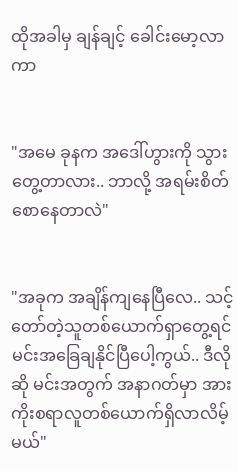ထိုအခါမှ ချန်ချင့် ခေါင်းမော့လာကာ


"အမေ ခုနက အဒေါ်ဟွားကို သွားတွေ့တာလား.. ဘာလို့ အရမ်းစိတ်စောနေတာလဲ"


"အခုက အချိန်ကျနေပြီလေ.. သင့်တော်တဲ့သူတစ်ယောက်ရှာတွေ့ရင် မင်းအခြေချနိုင်ပြီပေါ့ကွယ်.. ဒီလိုဆို မင်းအတွက် အနာဂတ်မှာ အားကိုးစရာလူတစ်ယောက်ရှိလာလိမ့်မယ်"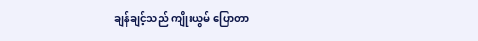ချန်ချင့်သည် ကျိုးယွမ် ပြောတာ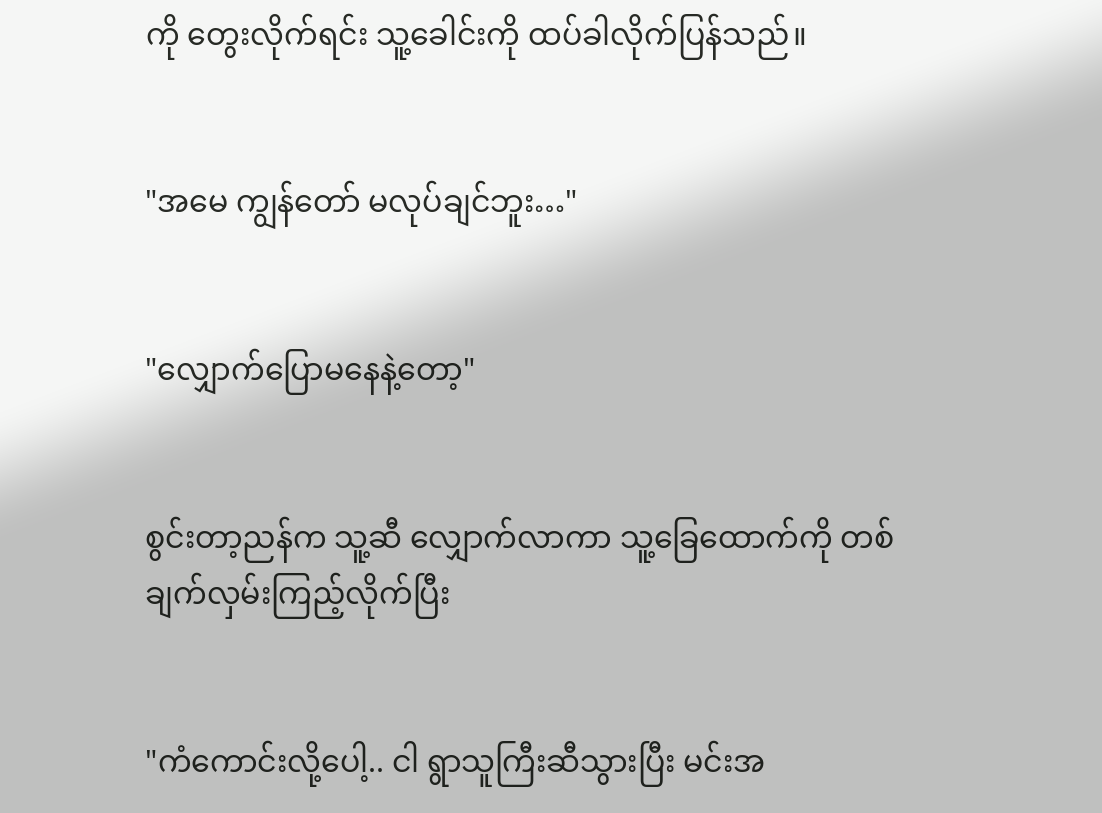ကို တွေးလိုက်ရင်း သူ့ခေါင်းကို ထပ်ခါလိုက်ပြန်သည်။


"အမေ ကျွန်တော် မလုပ်ချင်ဘူး…"


"လျှောက်ပြောမနေနဲ့တော့"


စွင်းတာ့ညန်က သူ့ဆီ လျှောက်လာကာ သူ့ခြေထောက်ကို တစ်ချက်လှမ်းကြည့်လိုက်ပြီး


"ကံကောင်းလို့ပေါ့.. ငါ ရွာသူကြီးဆီသွားပြီး မင်းအ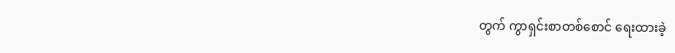တွက် ကွာရှင်းစာတစ်စောင် ရေးထားခဲ့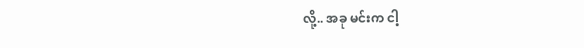လို့.. အခု မင်းက ငါ့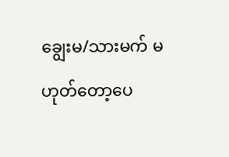ချွေးမ/သားမက် မဟုတ်တော့ပေ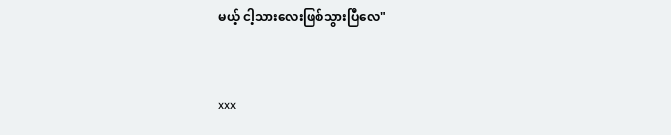မယ့် ငါ့သားလေးဖြစ်သွားပြီလေ"


xxx